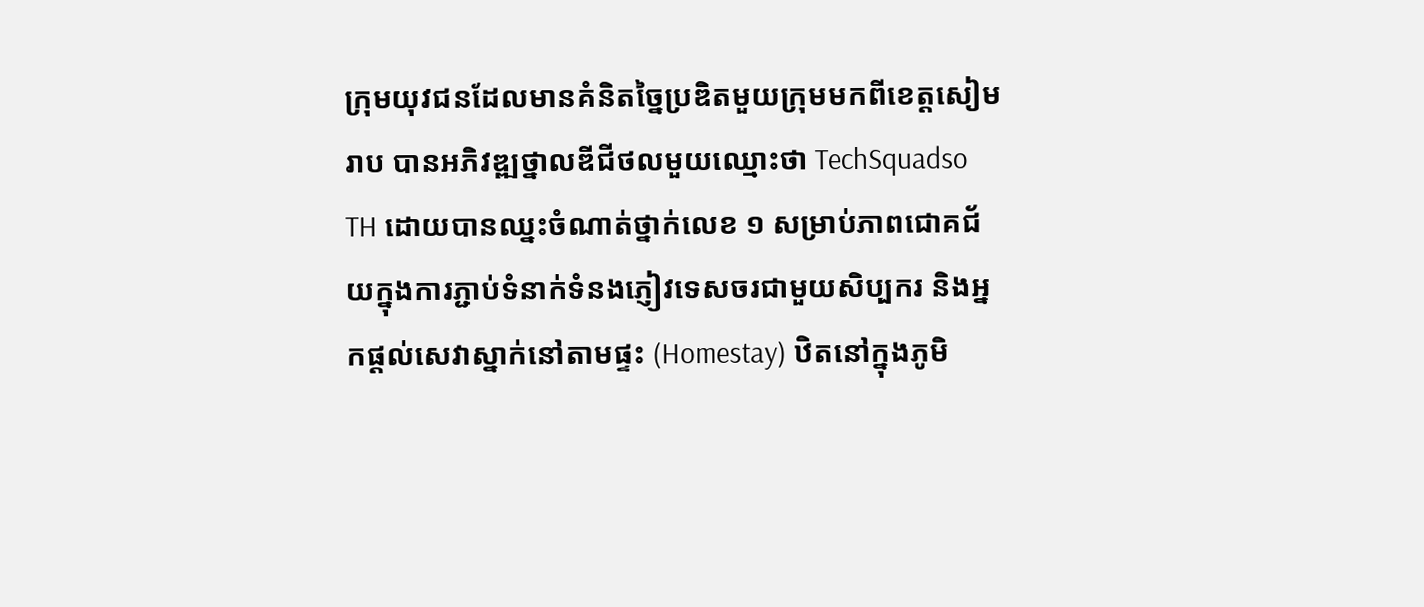ក្រុមយុវជនដែលមានគំនិតច្នៃប្រឌិតមួយក្រុមមកពីខេត្តសៀមរាប បានអភិវឌ្ឍថ្នាលឌីជីថលមួយឈ្មោះថា TechSquadso TH ដោយបានឈ្នះចំណាត់ថ្នាក់លេខ ១ សម្រាប់ភាពជោគជ័យក្នុងការភ្ជាប់ទំនាក់ទំនងភ្ញៀវទេសចរជាមួយសិប្បករ និងអ្នកផ្តល់សេវាស្នាក់នៅតាមផ្ទះ (Homestay) ឋិតនៅក្នុងភូមិ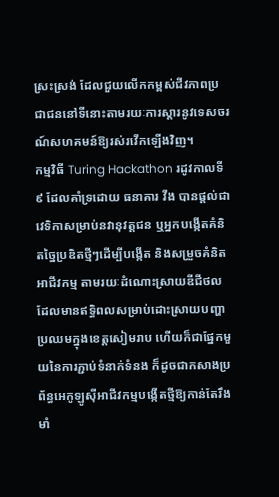ស្រះស្រង់ ដែលជួយលើកកម្ពស់ជីវភាពប្រជាជននៅទីនោះតាមរយៈការស្តារនូវទេសចរណ៍សហគមន៍ឱ្យរស់រវើកឡើងវិញ។
កម្មវិធី Turing Hackathon រដូវកាលទី៩ ដែលគាំទ្រដោយ ធនាគារ វីង បានផ្តល់ជាវេទិកាសម្រាប់នវានុវត្តជន ឬអ្នកបង្កើតគំនិតច្នៃប្រឌិតថ្មីៗដើម្បីបង្កើត និងសម្រួចគំនិតអាជីវកម្ម តាមរយៈដំណោះស្រាយឌីជីថលដែលមានឥទ្ធិពលសម្រាប់ដោះស្រាយបញ្ហាប្រឈមក្នុងខេត្តសៀមរាប ហើយក៏ជាផ្នែកមួយនៃការភ្ជាប់ទំនាក់ទំនង ក៏ដូចជាកសាងប្រព័ន្ធអេកូឡូស៊ីអាជីវកម្មបង្កើតថ្មីឱ្យកាន់តែរឹងមាំ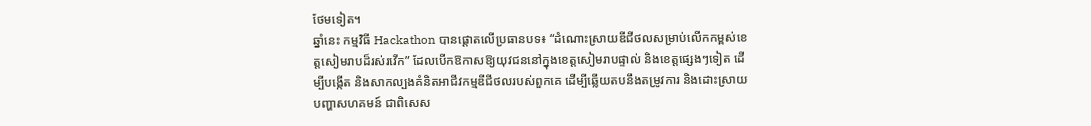ថែមទៀត។
ឆ្នាំនេះ កម្មវិធី Hackathon បានផ្តោតលើប្រធានបទ៖ “ដំណោះស្រាយឌីជីថលសម្រាប់លើកកម្ពស់ខេត្តសៀមរាបដ៏រស់រវើក” ដែលបើកឱកាសឱ្យយុវជននៅក្នុងខេត្តសៀមរាបផ្ទាល់ និងខេត្តផ្សេងៗទៀត ដើម្បីបង្កើត និងសាកល្បងគំនិតអាជីវកម្មឌីជីថលរបស់ពួកគេ ដើម្បីឆ្លើយតបនឹងតម្រូវការ និងដោះស្រាយបញ្ហាសហគមន៍ ជាពិសេស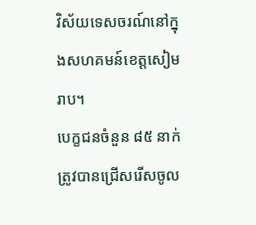វិស័យទេសចរណ៍នៅក្នុងសហគមន៍ខេត្តសៀមរាប។
បេក្ខជនចំនួន ៨៥ នាក់ ត្រូវបានជ្រើសរើសចូល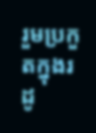រួមប្រកួតក្នុងរដូ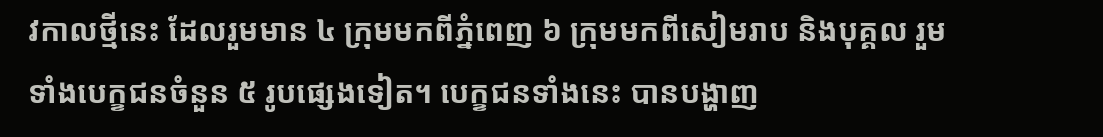វកាលថ្មីនេះ ដែលរួមមាន ៤ ក្រុមមកពីភ្នំពេញ ៦ ក្រុមមកពីសៀមរាប និងបុគ្គល រួមទាំងបេក្ខជនចំនួន ៥ រូបផ្សេងទៀត។ បេក្ខជនទាំងនេះ បានបង្ហាញ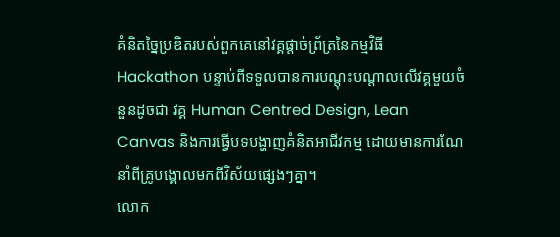គំនិតច្នៃប្រឌិតរបស់ពួកគេនៅវគ្គផ្តាច់ព្រ័ត្រនៃកម្មវិធី Hackathon បន្ទាប់ពីទទួលបានការបណ្តុះបណ្តាលលើវគ្គមួយចំនួនដូចជា វគ្គ Human Centred Design, Lean Canvas និងការធ្វើបទបង្ហាញគំនិតអាជីវកម្ម ដោយមានការណែនាំពីគ្រូបង្គោលមកពីវិស័យផ្សេងៗគ្នា។
លោក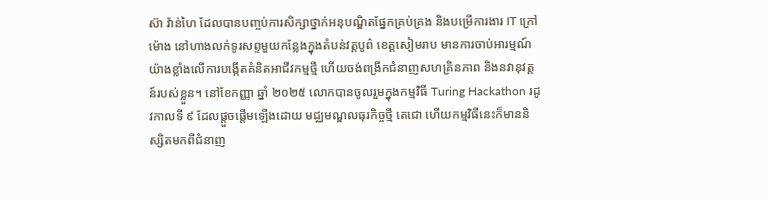ស៊ា វ៉ាន់ហៃ ដែលបានបញ្ចប់ការសិក្សាថ្នាក់អនុបណ្ឌិតផ្នែកគ្រប់គ្រង និងបម្រើការងារ IT ក្រៅម៉ោង នៅហាងលក់ទូរសព្ទមួយកន្លែងក្នុងតំបន់វត្តបូព៌ ខេត្តសៀមរាប មានការចាប់អារម្មណ៍យ៉ាងខ្លាំងលើការបង្កើតគំនិតអាជីវកម្មថ្មី ហើយចង់ពង្រីកជំនាញសហគ្រិនភាព និងនវានុវត្តន៍របស់ខ្លួន។ នៅខែកញ្ញា ឆ្នាំ ២០២៥ លោកបានចូលរួមក្នុងកម្មវិធី Turing Hackathon រដូវកាលទី ៩ ដែលផ្តួចផ្តើមឡើងដោយ មជ្ឈមណ្ឌលធុរកិច្ចថ្មី តេជោ ហើយកម្មវិធីនេះក៏មាននិស្សិតមកពីជំនាញ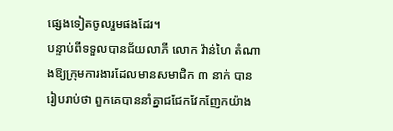ផ្សេងទៀតចូលរួមផងដែរ។
បន្ទាប់ពីទទួលបានជ័យលាភី លោក វ៉ាន់ហៃ តំណាងឱ្យក្រុមការងារដែលមានសមាជិក ៣ នាក់ បានរៀបរាប់ថា ពួកគេបាននាំគ្នាជជែកវែកញែកយ៉ាង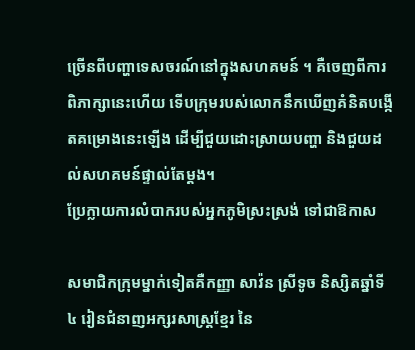ច្រើនពីបញ្ហាទេសចរណ៍នៅក្នុងសហគមន៍ ។ គឺចេញពីការពិភាក្សានេះហើយ ទើបក្រុមរបស់លោកនឹកឃើញគំនិតបង្កើតគម្រោងនេះឡើង ដើម្បីជួយដោះស្រាយបញ្ហា និងជួយដល់សហគមន៍ផ្ទាល់តែម្តង។
ប្រែក្លាយការលំបាករបស់អ្នកភូមិស្រះស្រង់ ទៅជាឱកាស

សមាជិកក្រុមម្នាក់ទៀតគឺកញ្ញា សាវ៉ន ស្រីទូច និស្សិតឆ្នាំទី ៤ រៀនជំនាញអក្សរសាស្ត្រខ្មែរ នៃ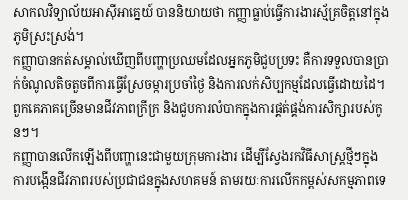សាកលវិទ្យាល័យអាស៊ីអាគ្នេយ៍ បាននិយាយថា កញ្ញាធ្លាប់ធ្វើការងារស្ម័គ្រចិត្តនៅក្នុងភូមិស្រះស្រង់។
កញ្ញាបានកត់សម្គាល់ឃើញពីបញ្ហាប្រឈមដែលអ្នកភូមិជួបប្រទះ គឺការទទួលបានប្រាក់ចំណូលតិចតួចពីការធ្វើស្រែចម្ការប្រចាំថ្ងៃ និងការលក់សិប្បកម្មដែលធ្វើដោយដៃ។ ពួកគេភាគច្រើនមានជីវភាពក្រីក្រ និងជួបការលំបាកក្នុងការផ្គត់ផ្គង់ការសិក្សារបស់កូនៗ។
កញ្ញាបានលើកឡើងពីបញ្ហានេះជាមួយក្រុមការងារ ដើម្បីស្វែងរកវិធីសាស្រ្តថ្មីៗក្នុងការបង្កើនជីវភាពរបស់ប្រជាជនក្នុងសហគមន៍ តាមរយៈការលើកកម្ពស់សកម្មភាពទេ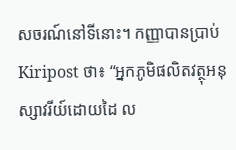សចរណ៍នៅទីនោះ។ កញ្ញាបានប្រាប់ Kiripost ថា៖ “អ្នកភូមិផលិតវត្ថុអនុស្សាវរីយ៍ដោយដៃ ល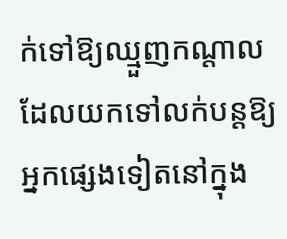ក់ទៅឱ្យឈ្មួញកណ្តាល ដែលយកទៅលក់បន្តឱ្យអ្នកផ្សេងទៀតនៅក្នុង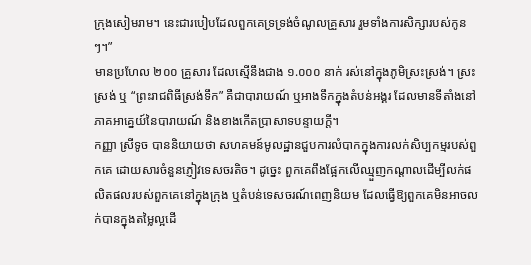ក្រុងសៀមរាម។ នេះជារបៀបដែលពួកគេទ្រទ្រង់ចំណូលគ្រួសារ រួមទាំងការសិក្សារបស់កូនៗ។”
មានប្រហែល ២០០ គ្រួសារ ដែលស្មើនឹងជាង ១.០០០ នាក់ រស់នៅក្នុងភូមិស្រះស្រង់។ ស្រះស្រង់ ឬ “ព្រះរាជពិធីស្រង់ទឹក” គឺជាបារាយណ៍ ឬអាងទឹកក្នុងតំបន់អង្គរ ដែលមានទីតាំងនៅភាគអាគ្នេយ៍នៃបារាយណ៍ និងខាងកើតប្រាសាទបន្ទាយក្តី។
កញ្ញា ស្រីទូច បាននិយាយថា សហគមន៍មូលដ្ឋានជួបការលំបាកក្នុងការលក់សិប្បកម្មរបស់ពួកគេ ដោយសារចំនួនភ្ញៀវទេសចរតិច។ ដូច្នេះ ពួកគេពឹងផ្អែកលើឈ្មួញកណ្តាលដើម្បីលក់ផលិតផលរបស់ពួកគេនៅក្នុងក្រុង ឬតំបន់ទេសចរណ៍ពេញនិយម ដែលធ្វើឱ្យពួកគេមិនអាចលក់បានក្នុងតម្លៃល្អដើ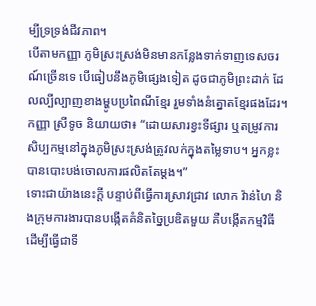ម្បីទ្រទ្រង់ជីវភាព។
បើតាមកញ្ញា ភូមិស្រះស្រង់មិនមានកន្លែងទាក់ទាញទេសចរណ៍ច្រើនទេ បើធៀបនឹងភូមិផ្សេងទៀត ដូចជាភូមិព្រះដាក់ ដែលល្បីល្បាញខាងម្ហូបប្រពៃណីខ្មែរ រួមទាំងនំត្នោតខ្មែរផងដែរ។
កញ្ញា ស្រីទូច និយាយថា៖ “ដោយសារខ្វះទីផ្សារ ឬតម្រូវការ សិប្បកម្មនៅក្នុងភូមិស្រះស្រង់ត្រូវលក់ក្នុងតម្លៃទាប។ អ្នកខ្លះបានបោះបង់ចោលការផលិតតែម្តង។”
ទោះជាយ៉ាងនេះក្តី បន្ទាប់ពីធ្វើការស្រាវជ្រាវ លោក វ៉ាន់ហៃ និងក្រុមការងារបានបង្កើតគំនិតច្នៃប្រឌិតមួយ គឺបង្កើតកម្មវិធី ដើម្បីធ្វើជាទី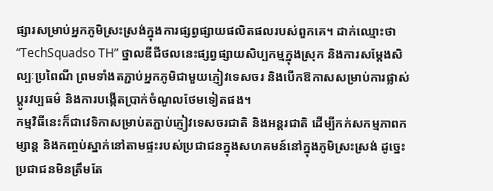ផ្សារសម្រាប់អ្នកភូមិស្រះស្រង់ក្នុងការផ្សព្វផ្សាយផលិតផលរបស់ពួកគេ។ ដាក់ឈ្មោះថា “TechSquadso TH” ថ្នាលឌីជីថលនេះផ្សព្វផ្សាយសិប្បកម្មក្នុងស្រុក និងការសម្តែងសិល្បៈប្រពៃណី ព្រមទាំងតភ្ជាប់អ្នកភូមិជាមួយភ្ញៀវទេសចរ និងបើកឱកាសសម្រាប់ការផ្លាស់ប្តូរវប្បធម៌ និងការបង្កើតប្រាក់ចំណូលថែមទៀតផង។
កម្មវិធីនេះក៏ជាវេទិកាសម្រាប់តភ្ជាប់ភ្ញៀវទេសចរជាតិ និងអន្តរជាតិ ដើម្បីកក់សកម្មភាពកម្សាន្ត និងកញ្ចប់ស្នាក់នៅតាមផ្ទះរបស់ប្រជាជនក្នុងសហគមន៍នៅក្នុងភូមិស្រះស្រង់ ដូច្នេះប្រជាជនមិនត្រឹមតែ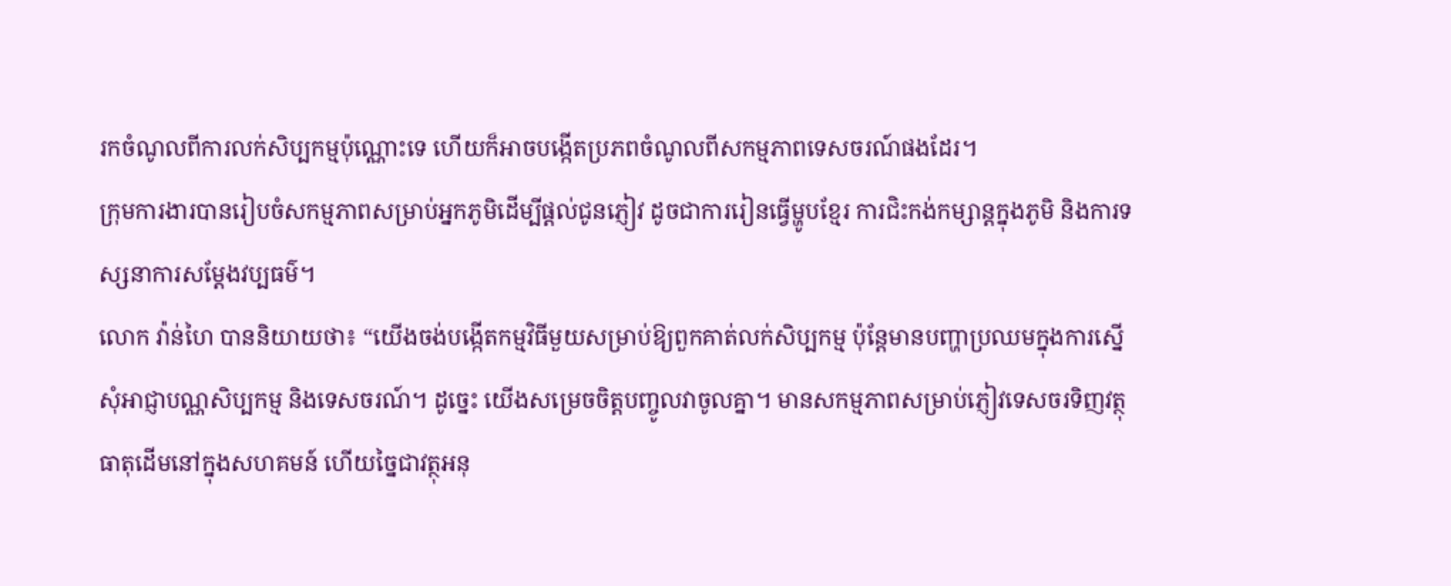រកចំណូលពីការលក់សិប្បកម្មប៉ុណ្ណោះទេ ហើយក៏អាចបង្កើតប្រភពចំណូលពីសកម្មភាពទេសចរណ៍ផងដែរ។
ក្រុមការងារបានរៀបចំសកម្មភាពសម្រាប់អ្នកភូមិដើម្បីផ្តល់ជូនភ្ញៀវ ដូចជាការរៀនធ្វើម្ហូបខ្មែរ ការជិះកង់កម្សាន្តក្នុងភូមិ និងការទស្សនាការសម្តែងវប្បធម៌។
លោក វ៉ាន់ហៃ បាននិយាយថា៖ “យើងចង់បង្កើតកម្មវិធីមួយសម្រាប់ឱ្យពួកគាត់លក់សិប្បកម្ម ប៉ុន្តែមានបញ្ហាប្រឈមក្នុងការស្នើសុំអាជ្ញាបណ្ណសិប្បកម្ម និងទេសចរណ៍។ ដូច្នេះ យើងសម្រេចចិត្តបញ្ចូលវាចូលគ្នា។ មានសកម្មភាពសម្រាប់ភ្ញៀវទេសចរទិញវត្ថុធាតុដើមនៅក្នុងសហគមន៍ ហើយច្នៃជាវត្ថុអនុ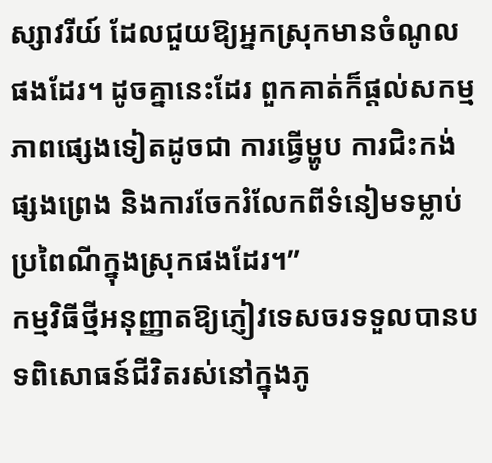ស្សាវរីយ៍ ដែលជួយឱ្យអ្នកស្រុកមានចំណូលផងដែរ។ ដូចគ្នានេះដែរ ពួកគាត់ក៏ផ្តល់សកម្មភាពផ្សេងទៀតដូចជា ការធ្វើម្ហូប ការជិះកង់ផ្សងព្រេង និងការចែករំលែកពីទំនៀមទម្លាប់ប្រពៃណីក្នុងស្រុកផងដែរ។”
កម្មវិធីថ្មីអនុញ្ញាតឱ្យភ្ញៀវទេសចរទទួលបានបទពិសោធន៍ជីវិតរស់នៅក្នុងភូ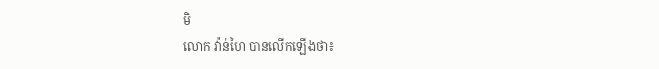មិ
លោក វ៉ាន់ហៃ បានលើកឡើងថា៖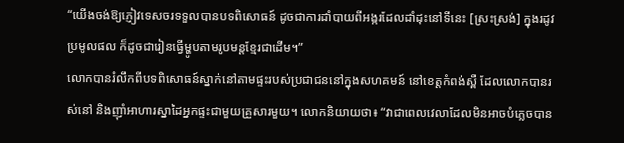“យើងចង់ឱ្យភ្ញៀវទេសចរទទួលបានបទពិសោធន៍ ដូចជាការដាំបាយពីអង្ករដែលដាំដុះនៅទីនេះ [ស្រះស្រង់] ក្នុងរដូវប្រមូលផល ក៏ដូចជារៀនធ្វើម្ហូបតាមរូបមន្តខ្មែរជាដើម។”
លោកបានរំលឹកពីបទពិសោធន៍ស្នាក់នៅតាមផ្ទះរបស់ប្រជាជននៅក្នុងសហគមន៍ នៅខេត្តកំពង់ស្ពឺ ដែលលោកបានរស់នៅ និងញ៉ាំអាហារស្នាដៃអ្នកផ្ទះជាមួយគ្រួសារមួយ។ លោកនិយាយថា៖ “វាជាពេលវេលាដែលមិនអាចបំភ្លេចបាន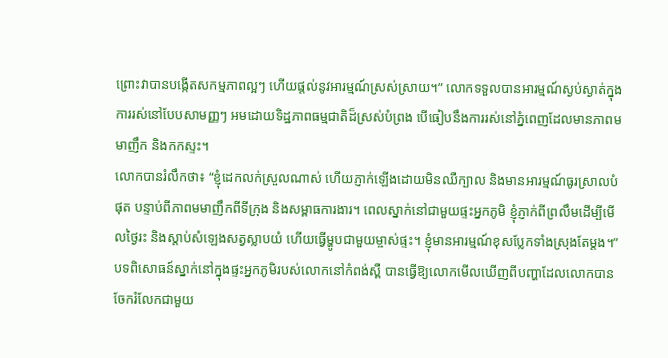ព្រោះវាបានបង្កើតសកម្មភាពល្អៗ ហើយផ្តល់នូវអារម្មណ៍ស្រស់ស្រាយ។” លោកទទួលបានអារម្មណ៍ស្ងប់ស្ងាត់ក្នុងការរស់នៅបែបសាមញ្ញៗ អមដោយទិដ្ឋភាពធម្មជាតិដ៏ស្រស់បំព្រង បើធៀបនឹងការរស់នៅភ្នំពេញដែលមានភាពមមាញឹក និងកកស្ទះ។
លោកបានរំលឹកថា៖ “ខ្ញុំដេកលក់ស្រួលណាស់ ហើយភ្ញាក់ឡើងដោយមិនឈឺក្បាល និងមានអារម្មណ៍ធូរស្រាលបំផុត បន្ទាប់ពីភាពមមាញឹកពីទីក្រុង និងសម្ពាធការងារ។ ពេលស្នាក់នៅជាមួយផ្ទះអ្នកភូមិ ខ្ញុំភ្ញាក់ពីព្រលឹមដើម្បីមើលថ្ងៃរះ និងស្តាប់សំឡេងសត្វស្លាបយំ ហើយធ្វើម្ហូបជាមួយម្ចាស់ផ្ទះ។ ខ្ញុំមានអារម្មណ៍ខុសប្លែកទាំងស្រុងតែម្តង។”
បទពិសោធន៍ស្នាក់នៅក្នុងផ្ទះអ្នកភូមិរបស់លោកនៅកំពង់ស្ពឺ បានធ្វើឱ្យលោកមើលឃើញពីបញ្ហាដែលលោកបានចែករំលែកជាមួយ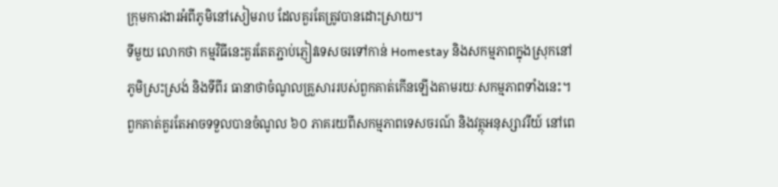ក្រុមការងារអំពីភូមិនៅសៀមរាប ដែលគួរតែត្រូវបានដោះស្រាយ។
ទីមួយ លោកថា កម្មវិធីនេះគួរតែតភ្ជាប់ភ្ញៀវទេសចរទៅកាន់ Homestay និងសកម្មភាពក្នុងស្រុកនៅភូមិស្រះស្រង់ និងទីពីរ ធានាថាចំណូលគ្រួសាររបស់ពួកគាត់កើនឡើងតាមរយៈសកម្មភាពទាំងនេះ។ ពួកគាត់គួរតែអាចទទួលបានចំណូល ៦០ ភាគរយពីសកម្មភាពទេសចរណ៍ និងវត្ថុអនុស្សាវរីយ៍ នៅពេ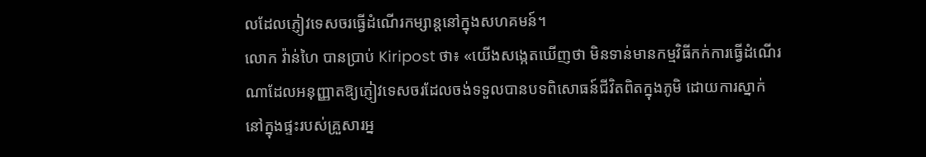លដែលភ្ញៀវទេសចរធ្វើដំណើរកម្សាន្តនៅក្នុងសហគមន៍។
លោក វ៉ាន់ហៃ បានប្រាប់ Kiripost ថា៖ «យើងសង្កេតឃើញថា មិនទាន់មានកម្មវិធីកក់ការធ្វើដំណើរណាដែលអនុញ្ញាតឱ្យភ្ញៀវទេសចរដែលចង់ទទួលបានបទពិសោធន៍ជីវិតពិតក្នុងភូមិ ដោយការស្នាក់នៅក្នុងផ្ទះរបស់គ្រួសារអ្ន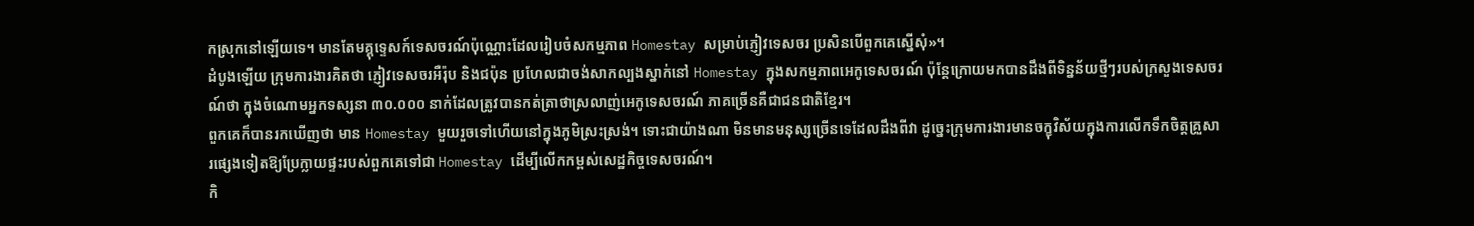កស្រុកនៅឡើយទេ។ មានតែមគ្គុទ្ទេសក៍ទេសចរណ៍ប៉ុណ្ណោះដែលរៀបចំសកម្មភាព Homestay សម្រាប់ភ្ញៀវទេសចរ ប្រសិនបើពួកគេស្នើសុំ»។
ដំបូងឡើយ ក្រុមការងារគិតថា ភ្ញៀវទេសចរអឺរ៉ុប និងជប៉ុន ប្រហែលជាចង់សាកល្បងស្នាក់នៅ Homestay ក្នុងសកម្មភាពអេកូទេសចរណ៍ ប៉ុន្តែក្រោយមកបានដឹងពីទិន្នន័យថ្មីៗរបស់ក្រសួងទេសចរណ៍ថា ក្នុងចំណោមអ្នកទស្សនា ៣០.០០០ នាក់ដែលត្រូវបានកត់ត្រាថាស្រលាញ់អេកូទេសចរណ៍ ភាគច្រើនគឺជាជនជាតិខ្មែរ។
ពួកគេក៏បានរកឃើញថា មាន Homestay មួយរួចទៅហើយនៅក្នុងភូមិស្រះស្រង់។ ទោះជាយ៉ាងណា មិនមានមនុស្សច្រើនទេដែលដឹងពីវា ដូច្នេះក្រុមការងារមានចក្ខុវិស័យក្នុងការលើកទឹកចិត្តគ្រួសារផ្សេងទៀតឱ្យប្រែក្លាយផ្ទះរបស់ពួកគេទៅជា Homestay ដើម្បីលើកកម្ពស់សេដ្ឋកិច្ចទេសចរណ៍។
កិ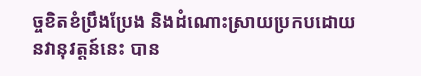ច្ចខិតខំប្រឹងប្រែង និងដំណោះស្រាយប្រកបដោយនវានុវត្តន៍នេះ បាន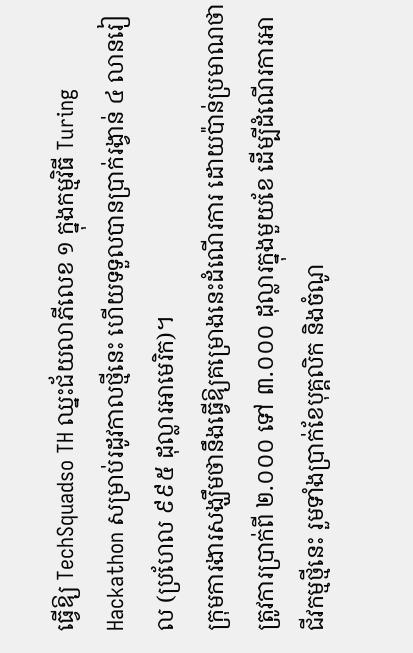ធ្វើឱ្យ TechSquadso TH ឈ្នះជ័យលាភីលេខ ១ ក្នុងកម្មវិធី Turing Hackathon សម្រាប់រដូវកាលថ្មីនេះ ហើយទទួលបានប្រាក់រង្វាន់ ៤ លានរៀល (ប្រហែល ៩៩៥ ដុល្លារអាមេរិក)។
ក្រុមការងារសង្ឃឹមថានឹងធ្វើឱ្យគម្រោងនេះដំណើរការ ដោយប៉ាន់ប្រមាណថាត្រូវការប្រាក់ពី ២.០០០ ទៅ ៣.០០០ ដុល្លារក្នុងមួយខែ ដើម្បីដំណើរការអាជីវកម្មថ្មីនេះ រួមទាំងប្រាក់ខែបុគ្គលិក និងចំណូ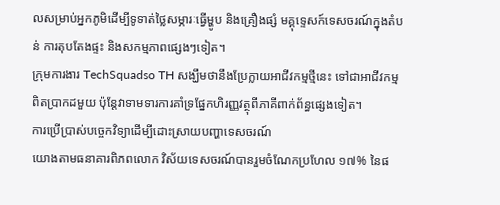លសម្រាប់អ្នកភូមិដើម្បីទូទាត់ថ្លៃសម្ភារៈធ្វើម្ហូប និងគ្រឿងផ្សំ មគ្គុទ្ទេសក៍ទេសចរណ៍ក្នុងតំបន់ ការតុបតែងផ្ទះ និងសកម្មភាពផ្សេងៗទៀត។
ក្រុមការងារ TechSquadso TH សង្ឃឹមថានឹងប្រែក្លាយអាជីវកម្មថ្មីនេះ ទៅជាអាជីវកម្មពិតប្រាកដមួយ ប៉ុន្តែវាទាមទារការគាំទ្រផ្នែកហិរញ្ញវត្ថុពីភាគីពាក់ព័ន្ធផ្សេងទៀត។
ការប្រើប្រាស់បច្ចេកវិទ្យាដើម្បីដោះស្រាយបញ្ហាទេសចរណ៍
យោងតាមធនាគារពិភពលោក វិស័យទេសចរណ៍បានរួមចំណែកប្រហែល ១៧% នៃផ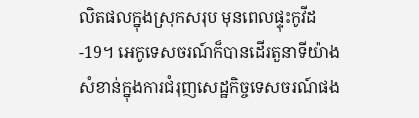លិតផលក្នុងស្រុកសរុប មុនពេលផ្ទុះកូវីដ-19។ អេកូទេសចរណ៍ក៏បានដើរតួនាទីយ៉ាងសំខាន់ក្នុងការជំរុញសេដ្ឋកិច្ចទេសចរណ៍ផង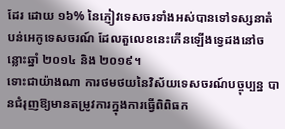ដែរ ដោយ ១៦% នៃភ្ញៀវទេសចរទាំងអស់បានទៅទស្សនាតំបន់អេកូទេសចរណ៍ ដែលតួលេខនេះកើនឡើងទ្វេដងនៅចន្លោះឆ្នាំ ២០១៤ និង ២០១៩។
ទោះជាយ៉ាងណា ការថមថយនៃវិស័យទេសចរណ៍បច្ចុប្បន្ន បានជំរុញឱ្យមានតម្រូវការក្នុងការធ្វើពិពិធក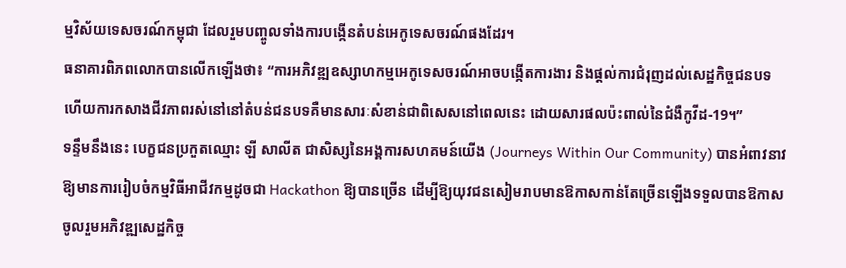ម្មវិស័យទេសចរណ៍កម្ពុជា ដែលរួមបញ្ចូលទាំងការបង្កើនតំបន់អេកូទេសចរណ៍ផងដែរ។
ធនាគារពិភពលោកបានលើកឡើងថា៖ “ការអភិវឌ្ឍឧស្សាហកម្មអេកូទេសចរណ៍អាចបង្កើតការងារ និងផ្តល់ការជំរុញដល់សេដ្ឋកិច្ចជនបទ ហើយការកសាងជីវភាពរស់នៅនៅតំបន់ជនបទគឺមានសារៈសំខាន់ជាពិសេសនៅពេលនេះ ដោយសារផលប៉ះពាល់នៃជំងឺកូវីដ-19។”
ទន្ទឹមនឹងនេះ បេក្ខជនប្រកួតឈ្មោះ ឡី សាលីត ជាសិស្សនៃអង្គការសហគមន៍យើង (Journeys Within Our Community) បានអំពាវនាវឱ្យមានការរៀបចំកម្មវិធីអាជីវកម្មដូចជា Hackathon ឱ្យបានច្រើន ដើម្បីឱ្យយុវជនសៀមរាបមានឱកាសកាន់តែច្រើនឡើងទទួលបានឱកាសចូលរួមអភិវឌ្ឍសេដ្ឋកិច្ច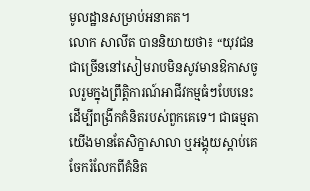មូលដ្ឋានសម្រាប់អនាគត។
លោក សាលីត បាននិយាយថា៖ “យុវជនជាច្រើននៅសៀមរាបមិនសូវមានឱកាសចូលរួមក្នុងព្រឹត្តិការណ៍អាជីវកម្មធំៗបែបនេះដើម្បីពង្រីកគំនិតរបស់ពួកគេទេ។ ជាធម្មតាយើងមានតែសិក្ខាសាលា ឬអង្គុយស្តាប់គេចែករំលែកពីគំនិត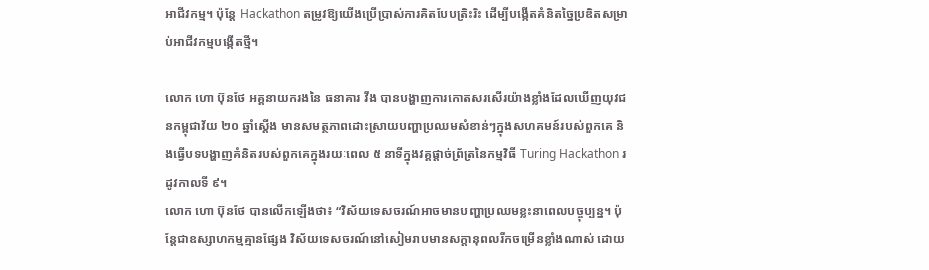អាជីវកម្ម។ ប៉ុន្តែ Hackathon តម្រូវឱ្យយើងប្រើប្រាស់ការគិតបែបត្រិះរិះ ដើម្បីបង្កើតគំនិតច្នៃប្រឌិតសម្រាប់អាជីវកម្មបង្កើតថ្មី។

លោក ហោ ប៊ុនថែ អគ្គនាយករងនៃ ធនាគារ វីង បានបង្ហាញការកោតសរសើរយ៉ាងខ្លាំងដែលឃើញយុវជនកម្ពុជាវ័យ ២០ ឆ្នាំស្តើង មានសមត្ថភាពដោះស្រាយបញ្ហាប្រឈមសំខាន់ៗក្នុងសហគមន៍របស់ពួកគេ និងធ្វើបទបង្ហាញគំនិតរបស់ពួកគេក្នុងរយៈពេល ៥ នាទីក្នុងវគ្គផ្តាច់ព្រ័ត្រនៃកម្មវិធី Turing Hackathon រដូវកាលទី ៩។
លោក ហោ ប៊ុនថែ បានលើកឡើងថា៖ “វិស័យទេសចរណ៍អាចមានបញ្ហាប្រឈមខ្លះនាពេលបច្ចុប្បន្ន។ ប៉ុន្តែជាឧស្សាហកម្មគ្មានផ្សែង វិស័យទេសចរណ៍នៅសៀមរាបមានសក្តានុពលរីកចម្រើនខ្លាំងណាស់ ដោយ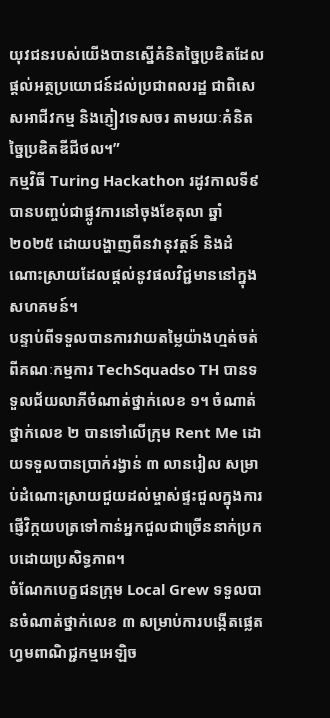យុវជនរបស់យើងបានស្នើគំនិតច្នៃប្រឌិតដែលផ្តល់អត្ថប្រយោជន៍ដល់ប្រជាពលរដ្ឋ ជាពិសេសអាជីវកម្ម និងភ្ញៀវទេសចរ តាមរយៈគំនិតច្នៃប្រឌិតឌីជីថល។”
កម្មវិធី Turing Hackathon រដូវកាលទី៩ បានបញ្ចប់ជាផ្លូវការនៅចុងខែតុលា ឆ្នាំ ២០២៥ ដោយបង្ហាញពីនវានុវត្តន៍ និងដំណោះស្រាយដែលផ្តល់នូវផលវិជ្ជមាននៅក្នុងសហគមន៍។
បន្ទាប់ពីទទួលបានការវាយតម្លៃយ៉ាងហ្មត់ចត់ពីគណៈកម្មការ TechSquadso TH បានទទួលជ័យលាភីចំណាត់ថ្នាក់លេខ ១។ ចំណាត់ថ្នាក់លេខ ២ បានទៅលើក្រុម Rent Me ដោយទទួលបានប្រាក់រង្វាន់ ៣ លានរៀល សម្រាប់ដំណោះស្រាយជួយដល់ម្ចាស់ផ្ទះជួលក្នុងការផ្ញើវិក្កយបត្រទៅកាន់អ្នកជួលជាច្រើននាក់ប្រកបដោយប្រសិទ្ធភាព។
ចំណែកបេក្ខជនក្រុម Local Grew ទទួលបានចំណាត់ថ្នាក់លេខ ៣ សម្រាប់ការបង្កើតផ្លេតហ្វមពាណិជ្ជកម្មអេឡិច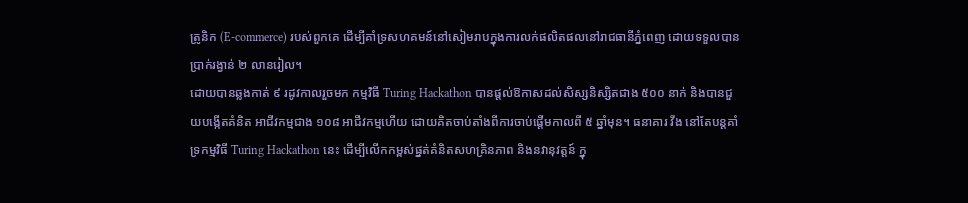ត្រូនិក (E-commerce) របស់ពួកគេ ដើម្បីគាំទ្រសហគមន៍នៅសៀមរាបក្នុងការលក់ផលិតផលនៅរាជធានីភ្នំពេញ ដោយទទួលបានប្រាក់រង្វាន់ ២ លានរៀល។
ដោយបានឆ្លងកាត់ ៩ រដូវកាលរួចមក កម្មវិធី Turing Hackathon បានផ្តល់ឱកាសដល់សិស្សនិស្សិតជាង ៥០០ នាក់ និងបានជួយបង្កើតគំនិត អាជីវកម្មជាង ១០៨ អាជីវកម្មហើយ ដោយគិតចាប់តាំងពីការចាប់ផ្តើមកាលពី ៥ ឆ្នាំមុន។ ធនាគារ វីង នៅតែបន្តគាំទ្រកម្មវិធី Turing Hackathon នេះ ដើម្បីលើកកម្ពស់ផ្នត់គំនិតសហគ្រិនភាព និងនវានុវត្តន៍ ក្នុ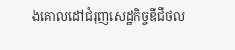ងគោលដៅជំរុញសេដ្ឋកិច្ចឌីជីថល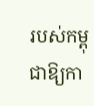របស់កម្ពុជាឱ្យកា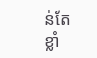ន់តែខ្លាំ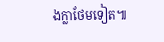ងក្លាថែមទៀត៕